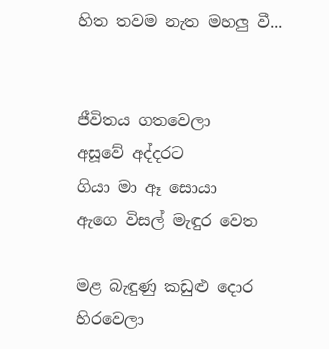හිත තවම නැත මහලු වී...


ජීවිතය ගතවෙලා
අසූවේ අද්දරට
ගියා මා ඈ සොයා
ඇගෙ විසල් මැඳුර වෙත

මළ බැඳුණු කඩුළු දොර
හිරවෙලා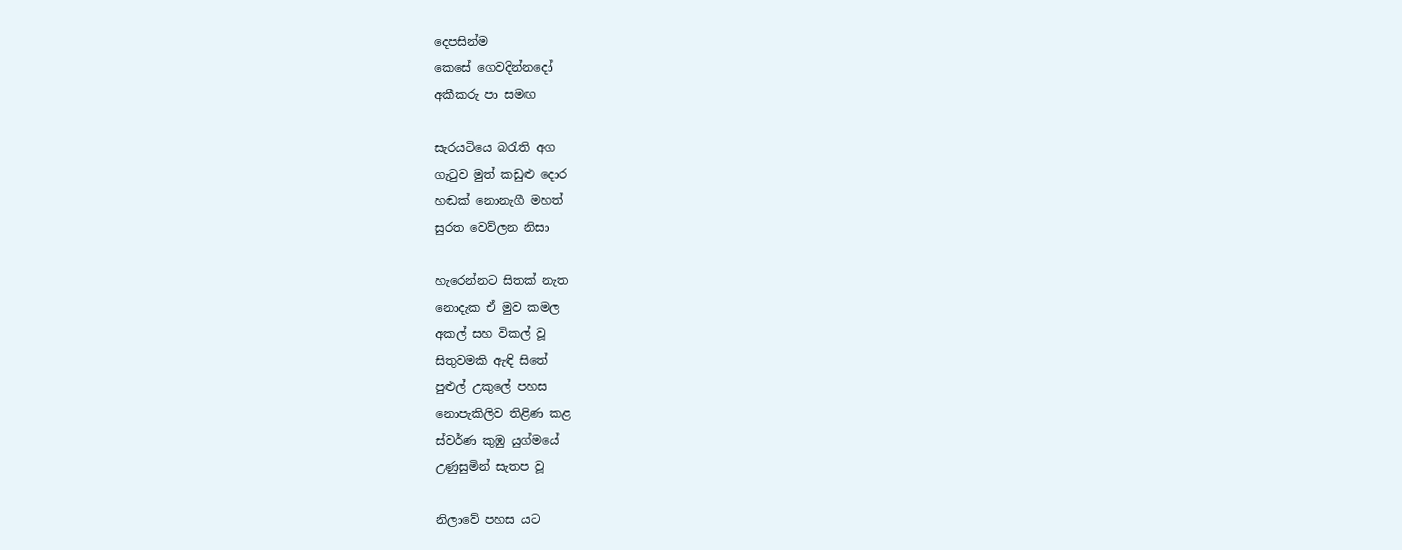දෙපසින්ම
කෙසේ ගෙවදින්නදෝ
අකීකරු පා සමඟ

සැරයටියෙ බරැති අග
ගැටුව මුත් කඩුළු දොර
හඬක් නොනැගී මහත්
සුරත වෙව්ලන නිසා

හැරෙන්නට සිතක් නැත
නොදැක ඒ මුව කමල
අකල් සහ විකල් වූ
සිතුවමකි ඇඳි සිතේ
පුළුල් උකුලේ පහස
නොපැකිලිව තිළිණ කළ
ස්වර්ණ කුඹු යුග්මයේ
උණුසුමින් සැතප වූ

නිලාවේ පහස යට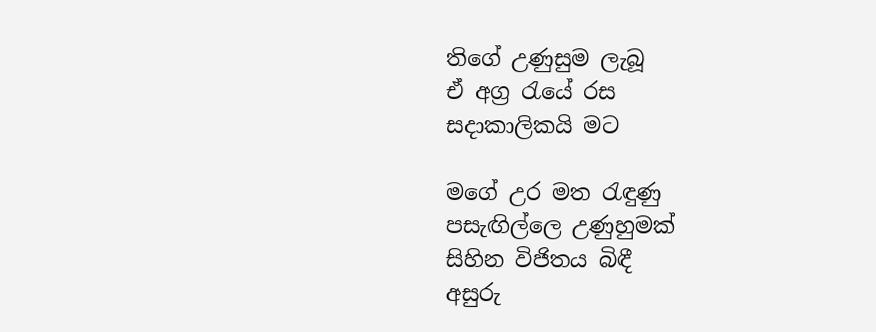තිගේ උණුසුම ලැබූ
ඒ අග්‍ර රැයේ රස
සදාකාලිකයි මට

මගේ උර මත රැඳුණු
පසැඟිල්ලෙ උණුහුමක්
සිහින විජිතය බිඳී
අසුරු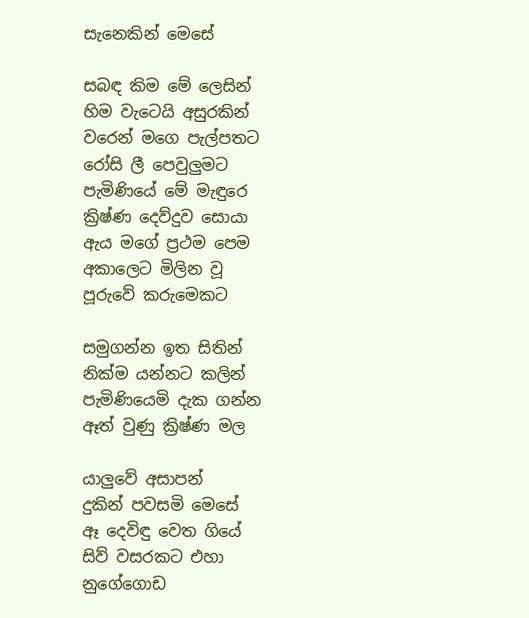සැනෙකින් මෙසේ

සබඳ කිම මේ ලෙසින්
හිම වැටෙයි අසුරකින්
වරෙන් මගෙ පැල්පතට
රෝසි ලී පෙවුලුමට
පැමිණියේ මේ මැඳුරෙ
ක්‍රිෂ්ණ දෙව්දුව සොයා
ඇය මගේ ප්‍රථම පෙම
අකාලෙට මිලින වූ
පූරුවේ කරුමෙකට

සමුගන්න ඉත සිතින්
නික්ම යන්නට කලින්
පැමිණියෙමි දැක ගන්න
ඈත් වුණු ක්‍රිෂ්ණ මල

යාලුවේ අසාපන්
දුකින් පවසමි මෙසේ
ඈ දෙවිඳු වෙත ගියේ
සිව් වසරකට එහා
නුගේගොඩ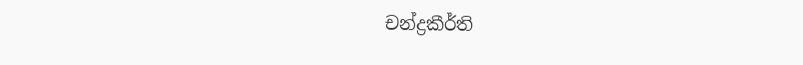චන්ද්‍රකීර්ති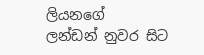ලියනගේ
ලන්ඩන් නුවර සිට